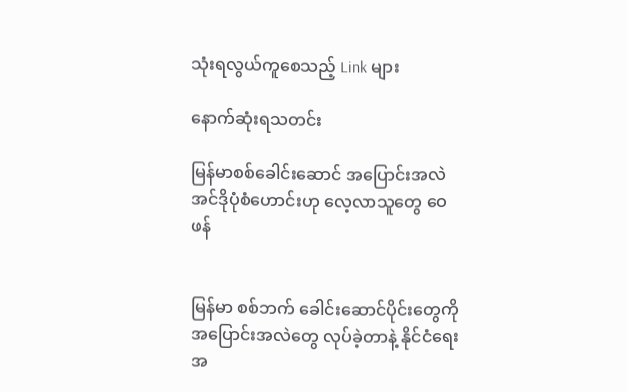သုံးရလွယ်ကူစေသည့် Link များ

နောက်ဆုံးရသတင်း

မြန်မာစစ်ခေါင်းဆောင် အပြောင်းအလဲ အင်ဒိုပုံစံဟောင်းဟု လေ့လာသူတွေ ဝေဖန်


မြန်မာ စစ်ဘက် ခေါင်းဆောင်ပိုင်းတွေကို အပြောင်းအလဲတွေ လုပ်ခဲ့တာနဲ့ နိုင်ငံရေး အ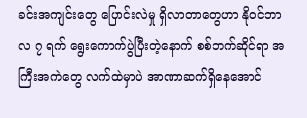ခင်းအကျင်းတွေ ပြောင်းလဲမှု ရှိလာတာတွေဟာ နိုဝင်ဘာလ ၇ ရက် ရွေးကောက်ပွဲပြီးတဲ့နောက် စစ်ဘက်ဆိုင်ရာ အကြီးအကဲတွေ လက်ထဲမှာပဲ အာဏာဆက်ရှိနေအောင်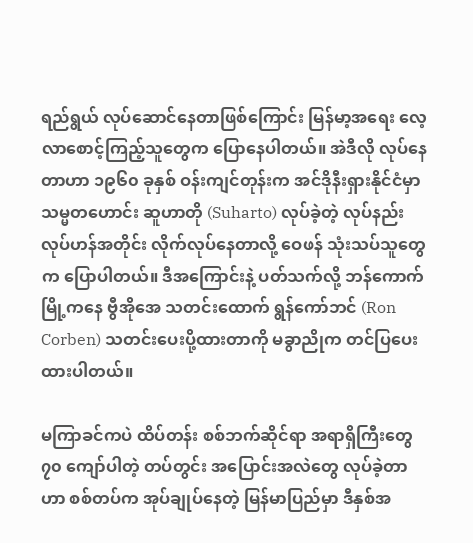ရည်ရွယ် လုပ်ဆောင်နေတာဖြစ်ကြောင်း မြန်မာ့အရေး လေ့လာစောင့်ကြည့်သူတွေက ပြောနေပါတယ်။ အဲဒီလို လုပ်နေတာဟာ ၁၉၆၀ ခုနှစ် ဝန်းကျင်တုန်းက အင်ဒိုနီးရှားနိုင်ငံမှာ သမ္မတဟောင်း ဆူဟာတို (Suharto) လုပ်ခဲ့တဲ့ လုပ်နည်းလုပ်ဟန်အတိုင်း လိုက်လုပ်နေတာလို့ ဝေဖန် သုံးသပ်သူတွေက ပြောပါတယ်။ ဒီအကြောင်းနဲ့ ပတ်သက်လို့ ဘန်ကောက်မြို့ကနေ ဗွီအိုအေ သတင်းထောက် ရွန်ကော်ဘင် (Ron Corben) သတင်းပေးပို့ထားတာကို မခွာညိုက တင်ပြပေးထားပါတယ်။

မကြာခင်ကပဲ ထိပ်တန်း စစ်ဘက်ဆိုင်ရာ အရာရှိကြီးတွေ ၇၀ ကျော်ပါတဲ့ တပ်တွင်း အပြောင်းအလဲတွေ လုပ်ခဲ့တာဟာ စစ်တပ်က အုပ်ချုပ်နေတဲ့ မြန်မာပြည်မှာ ဒီနှစ်အ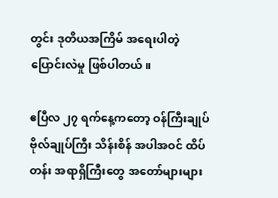တွင်း ဒုတိယအကြိမ် အရေးပါတဲ့ ပြောင်းလဲမှု ဖြစ်ပါတယ်။

ဧပြီလ ၂၇ ရက်နေ့ကတော့ ဝန်ကြီးချုပ် ဗိုလ်ချုပ်ကြီး သိန်းစိန် အပါအဝင် ထိပ်တန်း အရာရှိကြီးတွေ အတော်များများ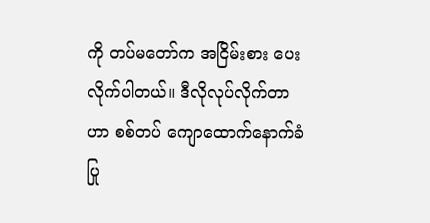ကို တပ်မတော်က အငြိမ်းစား ပေးလိုက်ပါတယ်။ ဒီလိုလုပ်လိုက်တာဟာ စစ်တပ် ကျောထောက်နောက်ခံ ပြု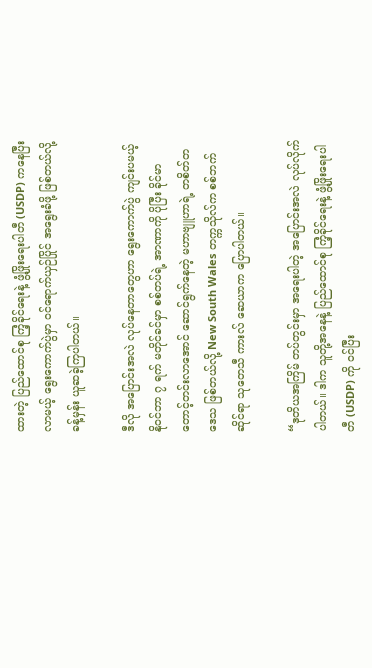ထားတဲ့ ပြည်ထောင်စု ကြံ့ခိုင်ရေးနဲ့ ဖွံ့ဖြိုးရေးပါတီ (USDP) ကနေပြီး လာမယ့် ရွေးကောက်ပွဲမှာ ဝင်ရောက်ယှဉ်ပြိုင် အရွေးခံဖို့ ဖြစ်တယ်လို့ ခန့်မှန်း ယူဆခဲ့ကြပါတယ်။

ဒီလို အပြောင်းအလဲ လုပ်နေတာတွေဟာ ရွေးကောက်ပွဲ ကျင်းပမယ့် နိုဝင်ဘာ ၇ ရက် မတိုင်ခင်မှာ စစ်တပ်ရဲ့ အာဏာကို ပိုပြီး ခိုင်မာတောင့်တင်းလာအောင် ဆောင်ရွက်နေတဲ့ မဟာဗျူဟာရဲ့ တစိတ်တဒေသ ဖြစ်တယ်လို့ New South Wales တက္ကသိုလ်က စစ်ဘက်ဆိုင်ရာ သုတေသီ ကားလ် ဆေယာက ပြောပါတယ်။

“ဒုတိယအကြိမ် တပ်တွင်းမှာ အရေးပါတဲ့ အပြောင်းအလဲ လုပ်လိုက်ပါတယ်။ ဒါက သူတို့အနေနဲ့ ပြည်ထောင်စု ကြံ့ခိုင်ရေးနဲ့ ဖွံ့ဖြိုးရေးပါတီ (USDP) ကို ဝင်ပြီး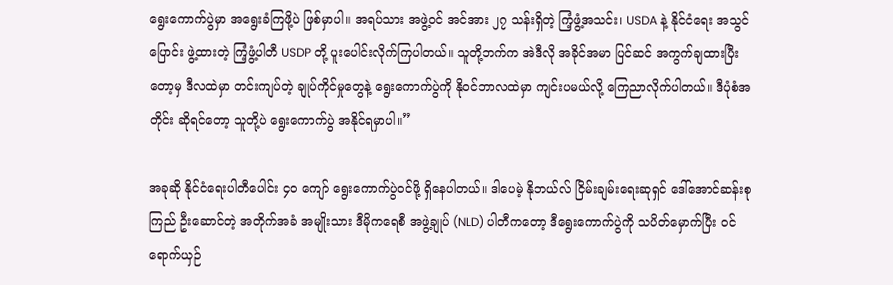ရွေးကောက်ပွဲမှာ အရွေးခံကြဖို့ပဲ ဖြစ်မှာပါ။ အရပ်သား အဖွဲ့ဝင် အင်အား ၂၇ သန်းရှိတဲ့ ကြံ့ဖွံ့အသင်း၊ USDA နဲ့ နိုင်ငံရေး အသွင်ပြောင်း ဖွဲ့ထားတဲ့ ကြံ့ဖွံ့ပါတီ USDP တို့ ပူးပေါင်းလိုက်ကြပါတယ်။ သူတို့ဘက်က အဲဒီလို အခိုင်အမာ ပြင်ဆင် အကွက်ချထားပြီးတော့မှ ဒီလထဲမှာ တင်းကျပ်တဲ့ ချုပ်ကိုင်မှုတွေနဲ့ ရွေးကောက်ပွဲကို နိုဝင်ဘာလထဲမှာ ကျင်းပမယ်လို့ ကြေညာလိုက်ပါတယ်။ ဒီပုံစံအတိုင်း ဆိုရင်တော့ သူတို့ပဲ ရွေးကောက်ပွဲ အနိုင်ရမှာပါ။”

အခုဆို နိုင်ငံရေးပါတီပေါင်း ၄၀ ကျော် ရွေးကောက်ပွဲဝင်ဖို့ ရှိနေပါတယ်။ ဒါပေမဲ့ နိုဘယ်လ် ငြိမ်းချမ်းရေးဆုရှင် ဒေါ်အောင်ဆန်းစုကြည် ဦးဆောင်တဲ့ အတိုက်အခံ အမျိုးသား ဒီမိုကရေစီ အဖွဲ့ချုပ် (NLD) ပါတီကတော့ ဒီရွေးကောက်ပွဲကို သပိတ်မှောက်ပြီး ဝင်ရောက်ယှဉ်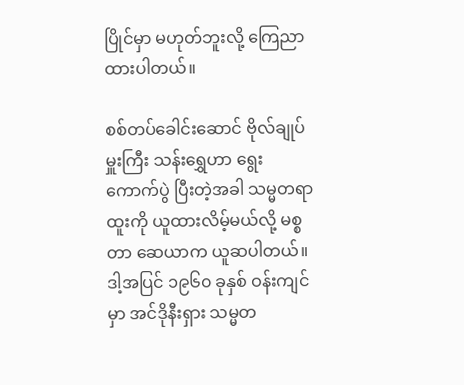ပြိုင်မှာ မဟုတ်ဘူးလို့ ကြေညာထားပါတယ်။

စစ်တပ်ခေါင်းဆောင် ဗိုလ်ချုပ်မှူးကြီး သန်းရွှေဟာ ရွေးကောက်ပွဲ ပြီးတဲ့အခါ သမ္မတရာထူးကို ယူထားလိမ့်မယ်လို့ မစ္စတာ ဆေယာက ယူဆပါတယ်။ ဒါ့အပြင် ၁၉၆၀ ခုနှစ် ဝန်းကျင်မှာ အင်ဒိုနီးရှား သမ္မတ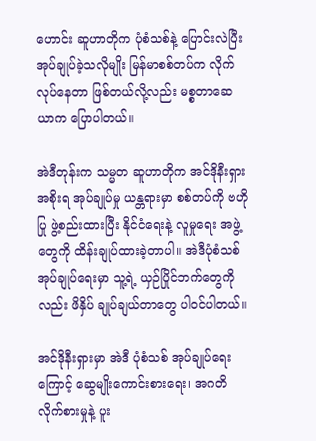ဟောင်း ဆူဟာတိုက ပုံစံသစ်နဲ့ ပြောင်းလဲပြီး အုပ်ချုပ်ခဲ့သလိုမျိုး မြန်မာစစ်တပ်က လိုက်လုပ်နေတာ ဖြစ်တယ်လို့လည်း မစ္စတာဆေယာက ပြောပါတယ်။

အဲဒီတုန်းက သမ္မတ ဆူဟာတိုက အင်ဒိုနီးရှား အစိုးရ အုပ်ချုပ်မှု ယန္တရားမှာ စစ်တပ်ကို ဗဟိုပြု ဖွဲ့စည်းထားပြီး နိုင်ငံရေးနဲ့ လူမှုရေး အဖွဲ့တွေကို ထိန်းချုပ်ထားခဲ့တာပါ။ အဲဒီပုံစံသစ် အုပ်ချုပ်ရေးမှာ သူ့ရဲ့ ယှဉ်ပြိုင်ဘက်တွေကိုလည်း ဖိနှိပ် ချုပ်ချယ်တာတွေ ပါဝင်ပါတယ်။

အင်ဒိုနီးရှားမှာ အဲဒီ ပုံစံသစ် အုပ်ချုပ်ရေးကြောင့် ဆွေမျိုးကောင်းစားရေး၊ အဂတိလိုက်စားမှုနဲ့ ပူး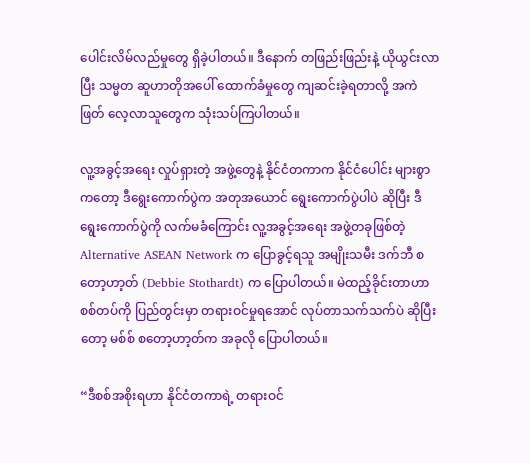ပေါင်းလိမ်လည်မှုတွေ ရှိခဲ့ပါတယ်။ ဒီနောက် တဖြည်းဖြည်းနဲ့ ယိုယွင်းလာပြီး သမ္မတ ဆူဟာတိုအပေါ် ထောက်ခံမှုတွေ ကျဆင်းခဲ့ရတာလို့ အကဲဖြတ် လေ့လာသူတွေက သုံးသပ်ကြပါတယ်။

လူ့အခွင့်အရေး လှုပ်ရှားတဲ့ အဖွဲ့တွေနဲ့ နိုင်ငံတကာက နိုင်ငံပေါင်း များစွာကတော့ ဒီရွေးကောက်ပွဲက အတုအယောင် ရွေးကောက်ပွဲပါပဲ ဆိုပြီး ဒီရွေးကောက်ပွဲကို လက်မခံကြောင်း လူ့အခွင့်အရေး အဖွဲ့တခုဖြစ်တဲ့ Alternative ASEAN Network က ပြောခွင့်ရသူ အမျိုးသမီး ဒက်ဘီ စတော့ဟာ့တ် (Debbie Stothardt) က ပြောပါတယ်။ မဲထည့်ခိုင်းတာဟာ စစ်တပ်ကို ပြည်တွင်းမှာ တရားဝင်မှုရအောင် လုပ်တာသက်သက်ပဲ ဆိုပြီးတော့ မစ်စ် စတော့ဟာ့တ်က အခုလို ပြောပါတယ်။

“ဒီစစ်အစိုးရဟာ နိုင်ငံတကာရဲ့ တရားဝင်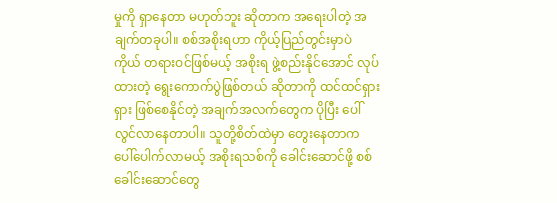မှုကို ရှာနေတာ မဟုတ်ဘူး ဆိုတာက အရေးပါတဲ့ အချက်တခုပါ။ စစ်အစိုးရဟာ ကိုယ့်ပြည်တွင်းမှာပဲ ကိုယ် တရားဝင်ဖြစ်မယ့် အစိုးရ ဖွဲ့စည်းနိုင်အောင် လုပ်ထားတဲ့ ရွေးကောက်ပွဲဖြစ်တယ် ဆိုတာကို ထင်ထင်ရှားရှား ဖြစ်စေနိုင်တဲ့ အချက်အလက်တွေက ပိုပြီး ပေါ်လွင်လာနေတာပါ။ သူတို့စိတ်ထဲမှာ တွေးနေတာက ပေါ်ပေါက်လာမယ့် အစိုးရသစ်ကို ခေါင်းဆောင်ဖို့ စစ်ခေါင်းဆောင်တွေ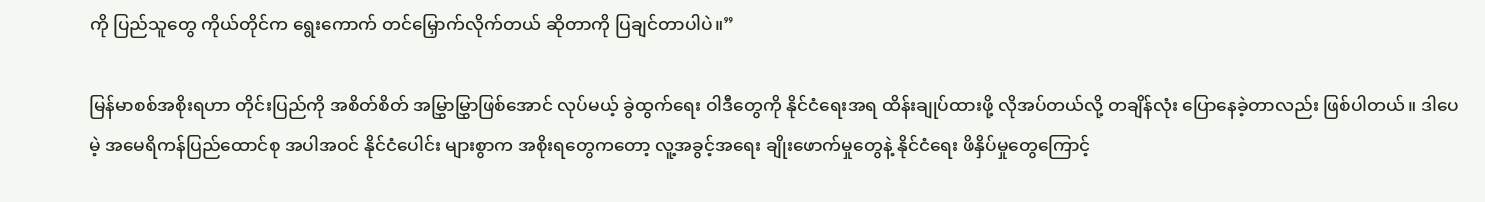ကို ပြည်သူတွေ ကိုယ်တိုင်က ရွေးကောက် တင်မြှောက်လိုက်တယ် ဆိုတာကို ပြချင်တာပါပဲ။”

မြန်မာစစ်အစိုးရဟာ တိုင်းပြည်ကို အစိတ်စိတ် အမြွှာမြွှာဖြစ်အောင် လုပ်မယ့် ခွဲထွက်ရေး ဝါဒီတွေကို နိုင်ငံရေးအရ ထိန်းချုပ်ထားဖို့ လိုအပ်တယ်လို့ တချိန်လုံး ပြောနေခဲ့တာလည်း ဖြစ်ပါတယ်။ ဒါပေမဲ့ အမေရိကန်ပြည်ထောင်စု အပါအဝင် နိုင်ငံပေါင်း များစွာက အစိုးရတွေကတော့ လူ့အခွင့်အရေး ချိုးဖောက်မှုတွေနဲ့ နိုင်ငံရေး ဖိနှိပ်မှုတွေကြောင့်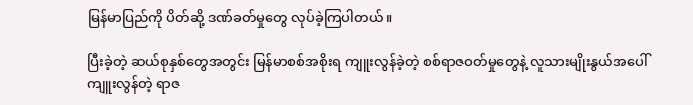မြန်မာပြည်ကို ပိတ်ဆို့ ဒဏ်ခတ်မှုတွေ လုပ်ခဲ့ကြပါတယ်။

ပြီးခဲ့တဲ့ ဆယ်စုနှစ်တွေအတွင်း မြန်မာစစ်အစိုးရ ကျူးလွန်ခဲ့တဲ့ စစ်ရာဇဝတ်မှုတွေနဲ့ လူသားမျိုးနွယ်အပေါ် ကျူးလွန်တဲ့ ရာဇ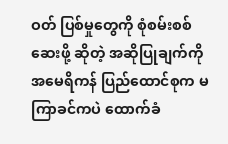ဝတ် ပြစ်မှုတွေကို စုံစမ်းစစ်ဆေးဖို့ ဆိုတဲ့ အဆိုပြုချက်ကို အမေရိကန် ပြည်ထောင်စုက မကြာခင်ကပဲ ထောက်ခံ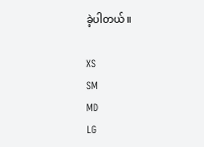ခဲ့ပါတယ်။

XS
SM
MD
LG